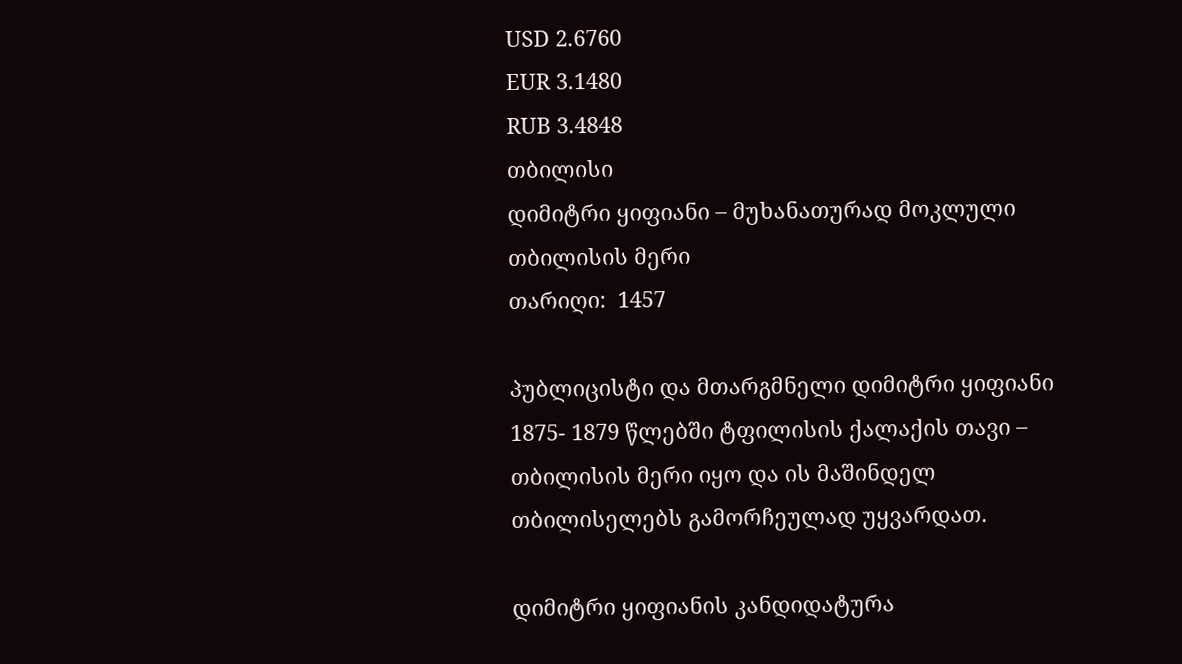USD 2.6760
EUR 3.1480
RUB 3.4848
თბილისი
დიმიტრი ყიფიანი – მუხანათურად მოკლული თბილისის მერი
თარიღი:  1457

პუბლიცისტი და მთარგმნელი დიმიტრი ყიფიანი 1875- 1879 წლებში ტფილისის ქალაქის თავი – თბილისის მერი იყო და ის მაშინდელ თბილისელებს გამორჩეულად უყვარდათ.

დიმიტრი ყიფიანის კანდიდატურა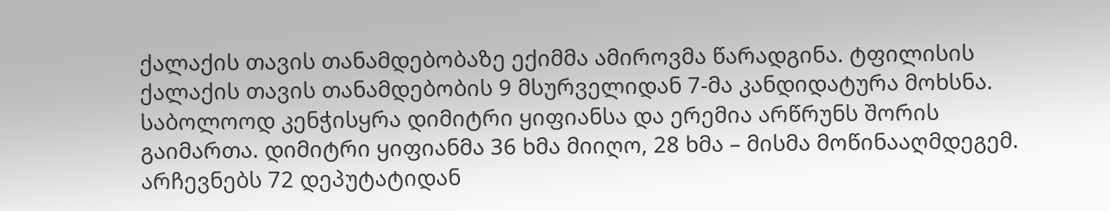ქალაქის თავის თანამდებობაზე ექიმმა ამიროვმა წარადგინა. ტფილისის ქალაქის თავის თანამდებობის 9 მსურველიდან 7-მა კანდიდატურა მოხსნა. საბოლოოდ კენჭისყრა დიმიტრი ყიფიანსა და ერემია არწრუნს შორის გაიმართა. დიმიტრი ყიფიანმა 36 ხმა მიიღო, 28 ხმა – მისმა მოწინააღმდეგემ. არჩევნებს 72 დეპუტატიდან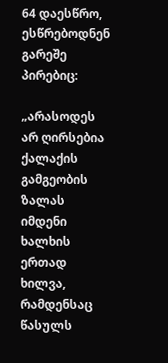64 დაესწრო, ესწრებოდნენ გარეშე პირებიც:

„არასოდეს არ ღირსებია ქალაქის გამგეობის ზალას იმდენი ხალხის ერთად ხილვა, რამდენსაც წასულს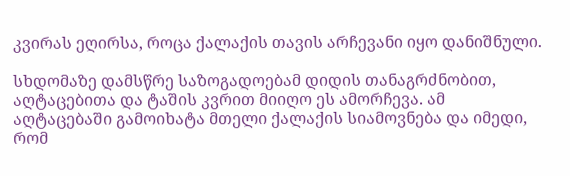კვირას ეღირსა, როცა ქალაქის თავის არჩევანი იყო დანიშნული.

სხდომაზე დამსწრე საზოგადოებამ დიდის თანაგრძნობით, აღტაცებითა და ტაშის კვრით მიიღო ეს ამორჩევა. ამ აღტაცებაში გამოიხატა მთელი ქალაქის სიამოვნება და იმედი, რომ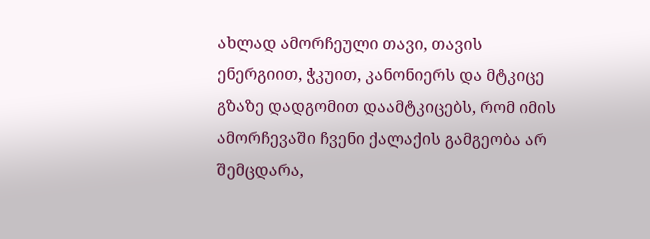ახლად ამორჩეული თავი, თავის ენერგიით, ჭკუით, კანონიერს და მტკიცე გზაზე დადგომით დაამტკიცებს, რომ იმის ამორჩევაში ჩვენი ქალაქის გამგეობა არ შემცდარა,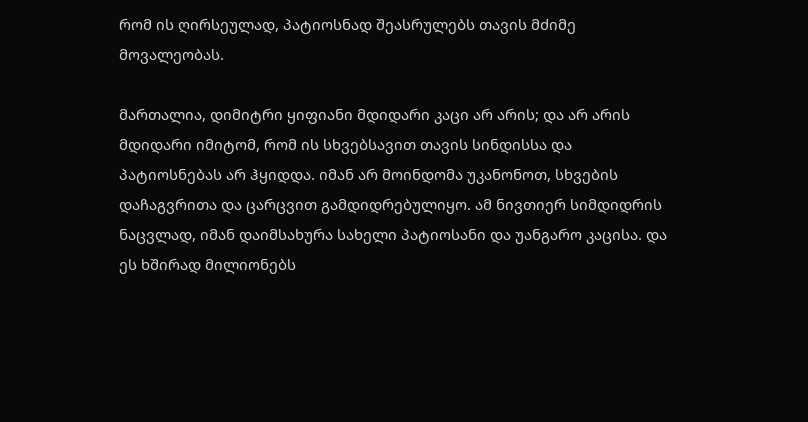რომ ის ღირსეულად, პატიოსნად შეასრულებს თავის მძიმე მოვალეობას.

მართალია, დიმიტრი ყიფიანი მდიდარი კაცი არ არის; და არ არის მდიდარი იმიტომ, რომ ის სხვებსავით თავის სინდისსა და პატიოსნებას არ ჰყიდდა. იმან არ მოინდომა უკანონოთ, სხვების დაჩაგვრითა და ცარცვით გამდიდრებულიყო. ამ ნივთიერ სიმდიდრის ნაცვლად, იმან დაიმსახურა სახელი პატიოსანი და უანგარო კაცისა. და ეს ხშირად მილიონებს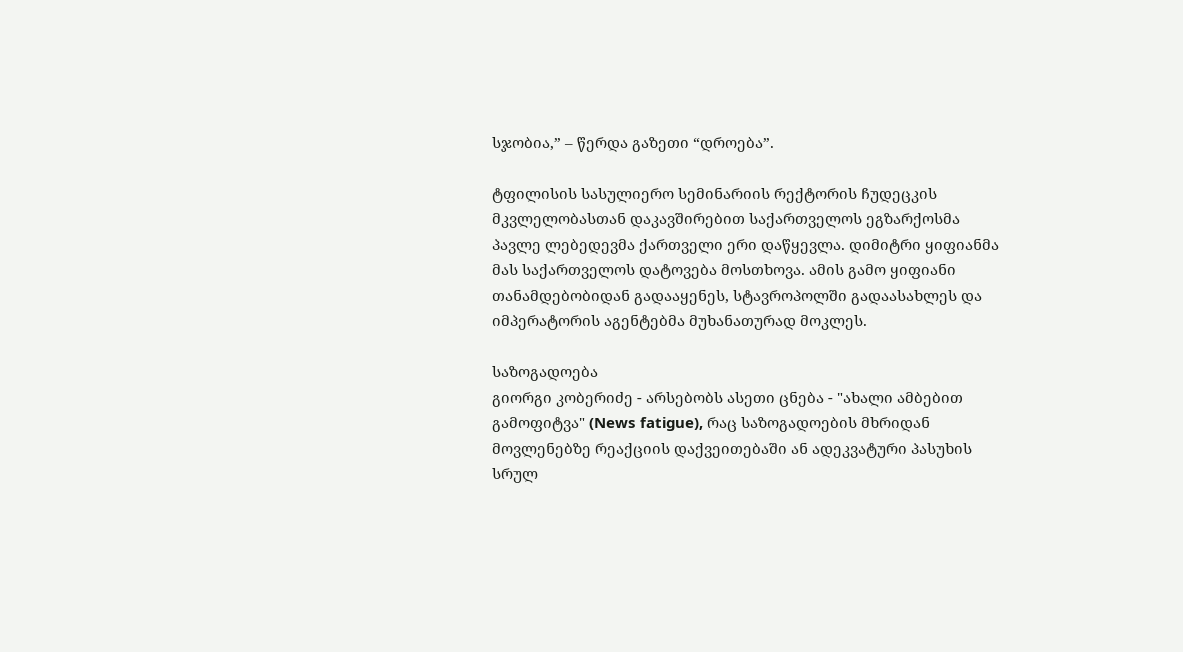სჯობია,” – წერდა გაზეთი “დროება”.

ტფილისის სასულიერო სემინარიის რექტორის ჩუდეცკის მკვლელობასთან დაკავშირებით საქართველოს ეგზარქოსმა პავლე ლებედევმა ქართველი ერი დაწყევლა. დიმიტრი ყიფიანმა მას საქართველოს დატოვება მოსთხოვა. ამის გამო ყიფიანი თანამდებობიდან გადააყენეს, სტავროპოლში გადაასახლეს და იმპერატორის აგენტებმა მუხანათურად მოკლეს.

საზოგადოება
გიორგი კობერიძე - არსებობს ასეთი ცნება - "ახალი ამბებით გამოფიტვა" (News fatigue), რაც საზოგადოების მხრიდან მოვლენებზე რეაქციის დაქვეითებაში ან ადეკვატური პასუხის სრულ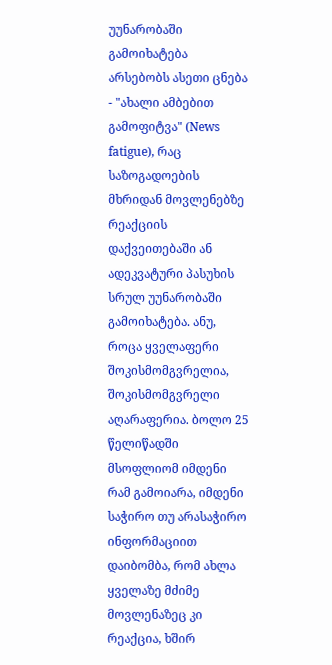უუნარობაში გამოიხატება
არსებობს ასეთი ცნება - "ახალი ამბებით გამოფიტვა" (News fatigue), რაც საზოგადოების მხრიდან მოვლენებზე რეაქციის დაქვეითებაში ან ადეკვატური პასუხის სრულ უუნარობაში გამოიხატება. ანუ, როცა ყველაფერი შოკისმომგვრელია, შოკისმომგვრელი აღარაფერია. ბოლო 25 წელიწადში მსოფლიომ იმდენი რამ გამოიარა, იმდენი საჭირო თუ არასაჭირო ინფორმაციით დაიბომბა, რომ ახლა ყველაზე მძიმე მოვლენაზეც კი რეაქცია, ხშირ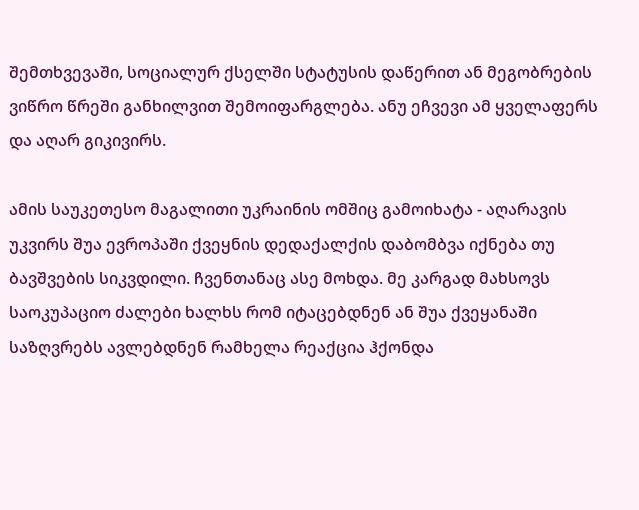შემთხვევაში, სოციალურ ქსელში სტატუსის დაწერით ან მეგობრების ვიწრო წრეში განხილვით შემოიფარგლება. ანუ ეჩვევი ამ ყველაფერს და აღარ გიკივირს.

ამის საუკეთესო მაგალითი უკრაინის ომშიც გამოიხატა - აღარავის უკვირს შუა ევროპაში ქვეყნის დედაქალქის დაბომბვა იქნება თუ ბავშვების სიკვდილი. ჩვენთანაც ასე მოხდა. მე კარგად მახსოვს საოკუპაციო ძალები ხალხს რომ იტაცებდნენ ან შუა ქვეყანაში საზღვრებს ავლებდნენ რამხელა რეაქცია ჰქონდა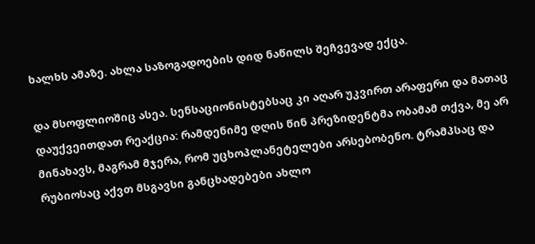ხალხს ამაზე. ახლა საზოგადოების დიდ ნაწილს შეჩვევად ექცა.

და მსოფლიოშიც ასეა. სენსაციონისტებსაც კი აღარ უკვირთ არაფერი და მათაც დაუქვეითდათ რეაქცია: რამდენიმე დღის წინ პრეზიდენტმა ობამამ თქვა, მე არ მინახავს, მაგრამ მჯერა, რომ უცხოპლანეტელები არსებობენო. ტრამპსაც და რუბიოსაც აქვთ მსგავსი განცხადებები ახლო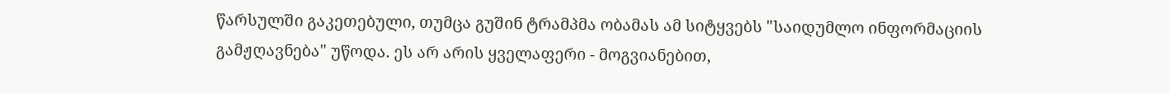წარსულში გაკეთებული, თუმცა გუშინ ტრამპმა ობამას ამ სიტყვებს "საიდუმლო ინფორმაციის გამჟღავნება" უწოდა. ეს არ არის ყველაფერი - მოგვიანებით,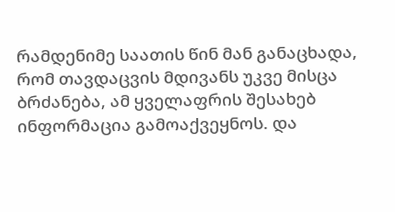რამდენიმე საათის წინ მან განაცხადა, რომ თავდაცვის მდივანს უკვე მისცა ბრძანება, ამ ყველაფრის შესახებ ინფორმაცია გამოაქვეყნოს. და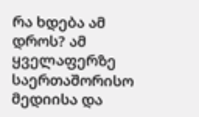რა ხდება ამ დროს? ამ ყველაფერზე საერთაშორისო მედიისა და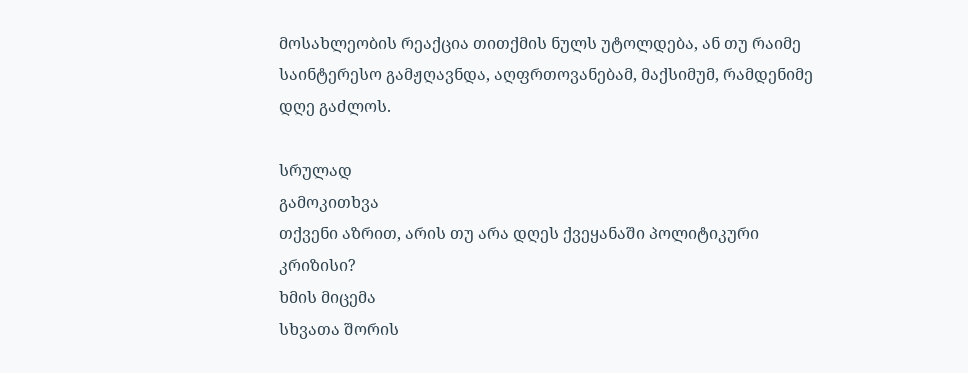მოსახლეობის რეაქცია თითქმის ნულს უტოლდება, ან თუ რაიმე საინტერესო გამჟღავნდა, აღფრთოვანებამ, მაქსიმუმ, რამდენიმე დღე გაძლოს.

სრულად
გამოკითხვა
თქვენი აზრით, არის თუ არა დღეს ქვეყანაში პოლიტიკური კრიზისი?
ხმის მიცემა
სხვათა შორის